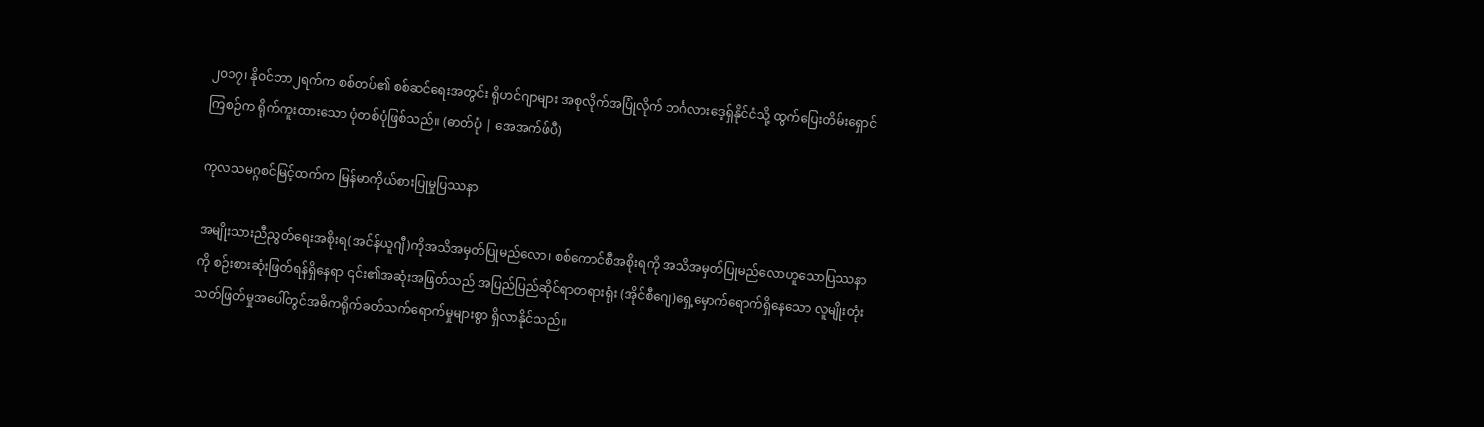၂၀၁၇၊ နိုဝင်ဘာ၂ရက်က စစ်တပ်၏ စစ်ဆင်ရေးအတွင်း ရိုဟင်ဂျာများ အစုလိုက်အပြုံလိုက် ဘင်္ဂလားဒေ့ရှ်နိုင်ငံသို့ ထွက်ပြေးတိမ်းရှောင်ကြစဉ်က ရိုက်ကူးထားသော ပုံတစ်ပုံဖြစ်သည်။ (ဓာတ်ပုံ | အေအက်ဖ်ပီ)

ကုလသမဂ္ဂစင်မြင့်ထက်က မြန်မာကိုယ်စားပြုမှုပြဿနာ

အမျိုးသားညီညွတ်ရေးအစိုးရ(အင်န်ယူဂျီ)ကိုအသိအမှတ်ပြုမည်လော၊ စစ်ကောင်စီအစိုးရကို အသိအမှတ်ပြုမည်လောဟူသောပြဿနာကို စဉ်းစားဆုံးဖြတ်ရန်ရှိနေရာ ၎င်း၏အဆုံးအဖြတ်သည် အပြည်ပြည်ဆိုင်ရာတရားရုံး (အိုင်စီဂျေ)ရှေ့မှောက်ရောက်ရှိနေသော လူမျိုးတုံးသတ်ဖြတ်မှုအပေါ်တွင်အဓိကရိုက်ခတ်သက်ရောက်မှုများစွာ ရှိလာနိုင်သည်။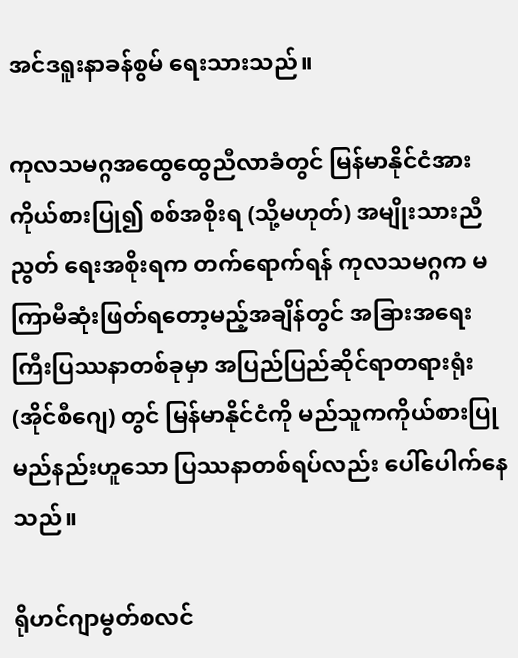အင်ဒရူးနာခန်စွမ် ရေးသားသည်။

ကုလသမဂ္ဂအထွေထွေညီလာခံတွင် မြန်မာနိုင်ငံအားကိုယ်စားပြု၍ စစ်အစိုးရ (သို့မဟုတ်) အမျိုးသားညီညွတ် ရေးအစိုးရက တက်ရောက်ရန် ကုလသမဂ္ဂက မကြာမီဆုံးဖြတ်ရတော့မည့်အချိန်တွင် အခြားအရေးကြီးပြဿနာတစ်ခုမှာ အပြည်ပြည်ဆိုင်ရာတရားရုံး (အိုင်စီဂျေ) တွင် မြန်မာနိုင်ငံကို မည်သူကကိုယ်စားပြုမည်နည်းဟူသော ပြဿနာတစ်ရပ်လည်း ပေါ်ပေါက်နေသည်။

ရိုဟင်ဂျာမွတ်စလင်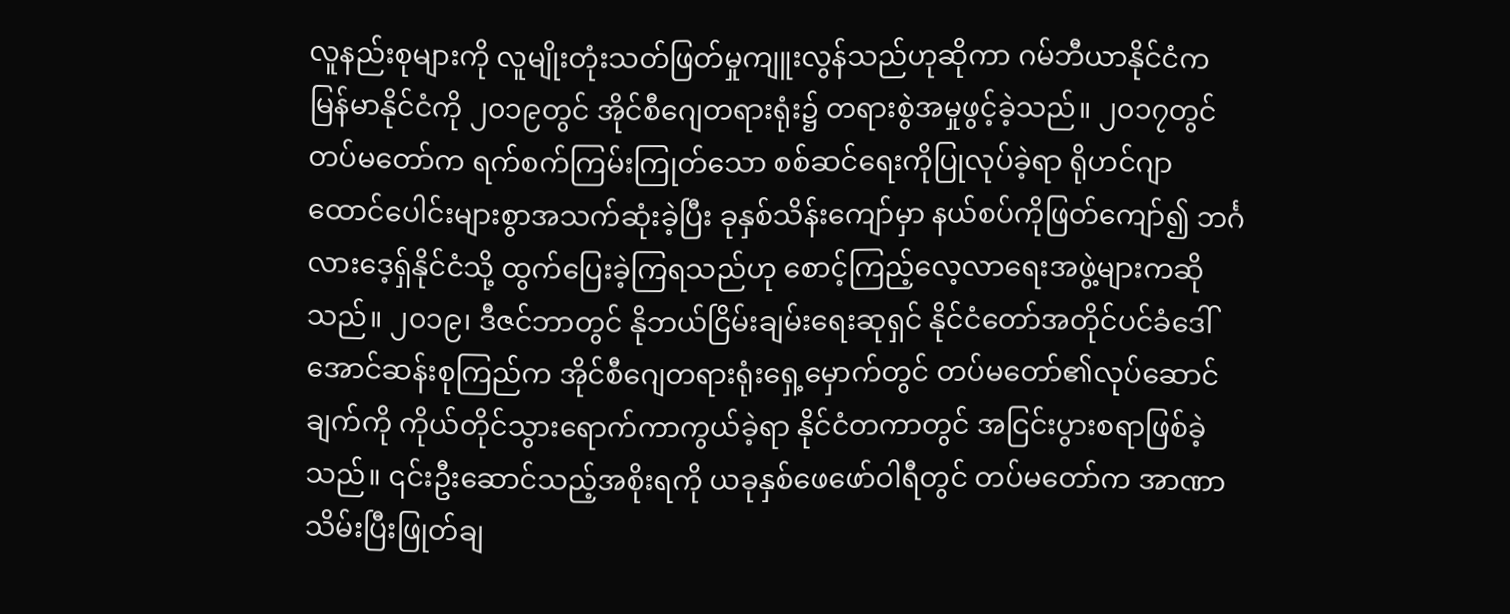လူနည်းစုများကို လူမျိုးတုံးသတ်ဖြတ်မှုကျူးလွန်သည်ဟုဆိုကာ ဂမ်ဘီယာနိုင်ငံကမြန်မာနိုင်ငံကို ၂၀၁၉တွင် အိုင်စီဂျေတရားရုံး၌ တရားစွဲအမှုဖွင့်ခဲ့သည်။ ၂၀၁၇တွင် တပ်မတော်က ရက်စက်ကြမ်းကြုတ်သော စစ်ဆင်ရေးကိုပြုလုပ်ခဲ့ရာ ရိုဟင်ဂျာထောင်ပေါင်းများစွာအသက်ဆုံးခဲ့ပြီး ခုနှစ်သိန်းကျော်မှာ နယ်စပ်ကိုဖြတ်ကျော်၍ ဘင်္ဂလားဒေ့ရှ်နိုင်ငံသို့ ထွက်ပြေးခဲ့ကြရသည်ဟု စောင့်ကြည့်လေ့လာရေးအဖွဲ့များကဆိုသည်။ ၂၀၁၉၊ ဒီဇင်ဘာတွင် နိုဘယ်ငြိမ်းချမ်းရေးဆုရှင် နိုင်ငံတော်အတိုင်ပင်ခံဒေါ်အောင်ဆန်းစုကြည်က အိုင်စီဂျေတရားရုံးရှေ့မှောက်တွင် တပ်မတော်၏လုပ်ဆောင်ချက်ကို ကိုယ်တိုင်သွားရောက်ကာကွယ်ခဲ့ရာ နိုင်ငံတကာတွင် အငြင်းပွားစရာဖြစ်ခဲ့သည်။ ၎င်းဦးဆောင်သည့်အစိုးရကို ယခုနှစ်ဖေဖော်ဝါရီတွင် တပ်မတော်က အာဏာသိမ်းပြီးဖြုတ်ချ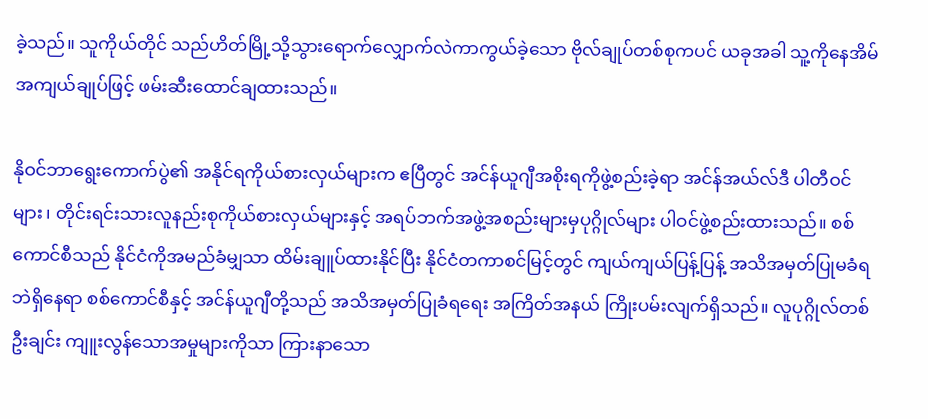ခဲ့သည်။ သူကိုယ်တိုင် သည်ဟိတ်မြို့သို့သွားရောက်လျှောက်လဲကာကွယ်ခဲ့သော ဗိုလ်ချုပ်တစ်စုကပင် ယခုအခါ သူ့ကိုနေအိမ်အကျယ်ချုပ်ဖြင့် ဖမ်းဆီးထောင်ချထားသည်။

နိုဝင်ဘာရွေးကောက်ပွဲ၏ အနိုင်ရကိုယ်စားလှယ်များက ဧပြီတွင် အင်န်ယူဂျီအစိုးရကိုဖွဲ့စည်းခဲ့ရာ အင်န်အယ်လ်ဒီ ပါတီဝင်များ၊ တိုင်းရင်းသားလူနည်းစုကိုယ်စားလှယ်များနှင့် အရပ်ဘက်အဖွဲ့အစည်းများမှပုဂ္ဂိုလ်များ ပါဝင်ဖွဲ့စည်းထားသည်။ စစ်ကောင်စီသည် နိုင်ငံကိုအမည်ခံမျှသာ ထိမ်းချူပ်ထားနိုင်ပြီး နိုင်ငံတကာစင်မြင့်တွင် ကျယ်ကျယ်ပြန့်ပြန့် အသိအမှတ်ပြုမခံရဘဲရှိနေရာ စစ်ကောင်စီနှင့် အင်န်ယူဂျီတို့သည် အသိအမှတ်ပြုခံရရေး အကြိတ်အနယ် ကြိုးပမ်းလျက်ရှိသည်။ လူပုဂ္ဂိုလ်တစ်ဦးချင်း ကျူးလွန်သောအမှုများကိုသာ ကြားနာသော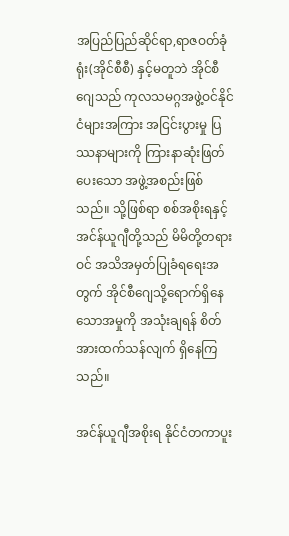အပြည်ပြည်ဆိုင်ရာ,ရာဇဝတ်ခုံရုံး(အိုင်စီစီ) နှင့်မတူဘဲ အိုင်စီဂျေသည် ကုလသမဂ္ဂအဖွဲ့ဝင်နိုင်ငံများအကြား အငြင်းပွားမှု ပြဿနာများကို ကြားနာဆုံးဖြတ်ပေးသော အဖွဲ့အစည်းဖြစ်သည်။ သို့ဖြစ်ရာ စစ်အစိုးရနှင့် အင်န်ယူဂျီတို့သည် မိမိတို့တရားဝင် အသိအမှတ်ပြုခံရရေးအတွက် အိုင်စီဂျေသို့ရောက်ရှိနေသောအမှုကို အသုံးချရန် စိတ်အားထက်သန်လျက် ရှိနေကြသည်။

အင်န်ယူဂျီအစိုးရ နိုင်ငံတကာပူး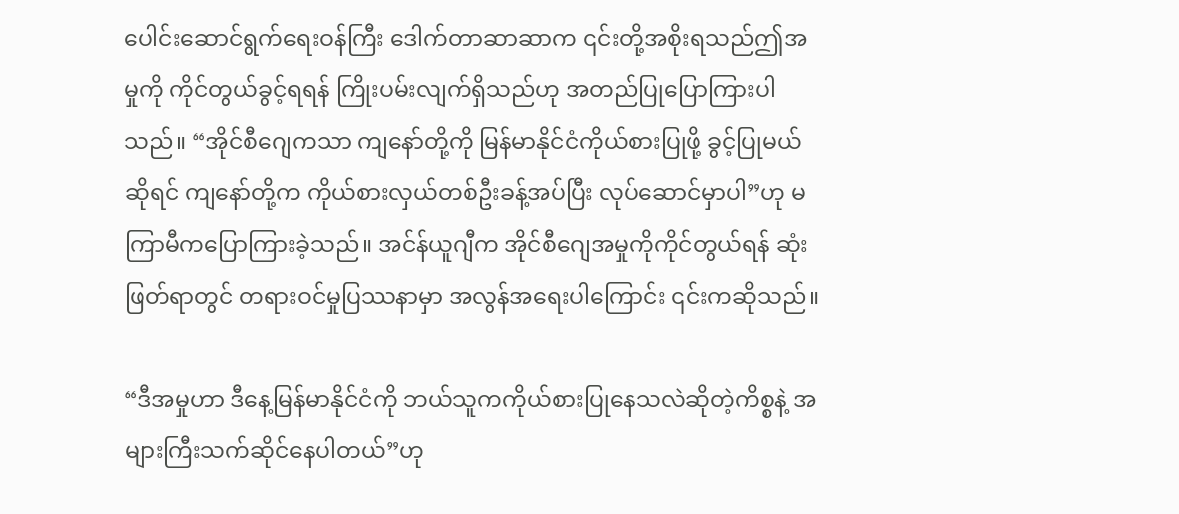ပေါင်းဆောင်ရွက်ရေးဝန်ကြီး ဒေါက်တာဆာဆာက ၎င်းတို့အစိုးရသည်ဤအမှုကို ကိုင်တွယ်ခွင့်ရရန် ကြိုးပမ်းလျက်ရှိသည်ဟု အတည်ပြုပြောကြားပါသည်။ “အိုင်စီဂျေကသာ ကျနော်တို့ကို မြန်မာနိုင်ငံကိုယ်စားပြုဖို့ ခွင့်ပြုမယ်ဆိုရင် ကျနော်တို့က ကိုယ်စားလှယ်တစ်ဦးခန့်အပ်ပြီး လုပ်ဆောင်မှာပါ”ဟု မကြာမီကပြောကြားခဲ့သည်။ အင်န်ယူဂျီက အိုင်စီဂျေအမှုကိုကိုင်တွယ်ရန် ဆုံးဖြတ်ရာတွင် တရားဝင်မှုပြဿနာမှာ အလွန်အရေးပါကြောင်း ၎င်းကဆိုသည်။

“ဒီအမှုဟာ ဒီနေ့မြန်မာနိုင်ငံကို ဘယ်သူကကိုယ်စားပြုနေသလဲဆိုတဲ့ကိစ္စနဲ့ အများကြီးသက်ဆိုင်နေပါတယ်”ဟု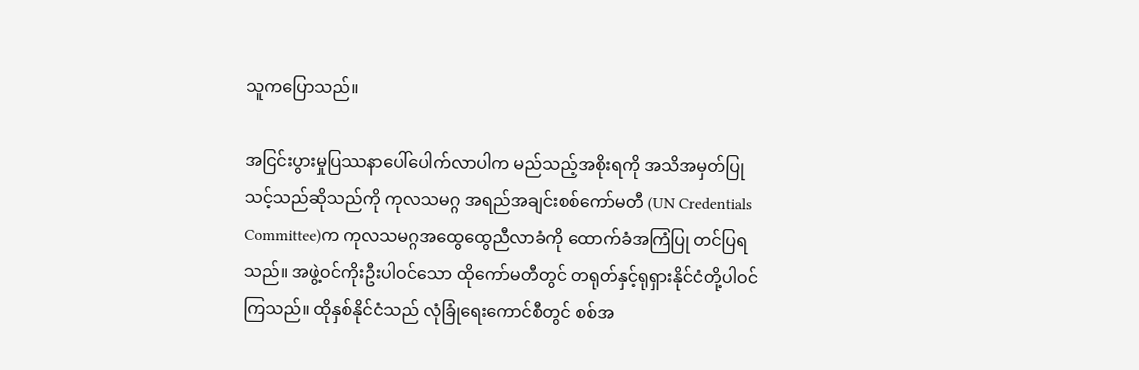သူကပြောသည်။

အငြင်းပွားမှုပြဿနာပေါ်ပေါက်လာပါက မည်သည့်အစိုးရကို အသိအမှတ်ပြုသင့်သည်ဆိုသည်ကို ကုလသမဂ္ဂ အရည်အချင်းစစ်ကော်မတီ (UN Credentials Committee)က ကုလသမဂ္ဂအထွေထွေညီလာခံကို ထောက်ခံအကြံပြု တင်ပြရသည်။ အဖွဲ့ဝင်ကိုးဦးပါဝင်သော ထိုကော်မတီတွင် တရုတ်နှင့်ရုရှားနိုင်ငံတို့ပါဝင်ကြသည်။ ထိုနှစ်နိုင်ငံသည် လုံခြုံရေးကောင်စီတွင် စစ်အ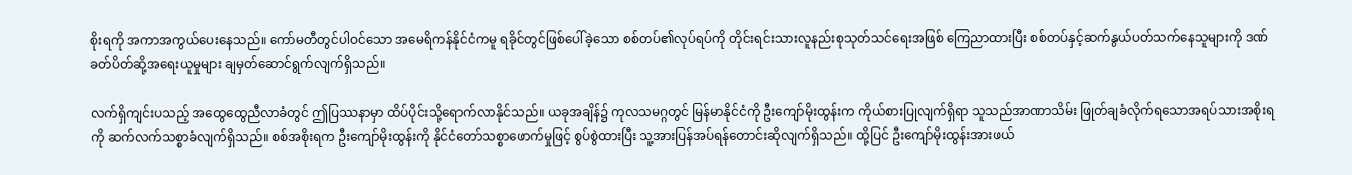စိုးရကို အကာအကွယ်ပေးနေသည်။ ကော်မတီတွင်ပါဝင်သော အမေရိကန်နိုင်ငံကမူ ရခိုင်တွင်ဖြစ်ပေါ်ခဲ့သော စစ်တပ်၏လုပ်ရပ်ကို တိုင်းရင်းသားလူနည်းစုသုတ်သင်ရေးအဖြစ် ကြေညာထားပြီး စစ်တပ်နှင့်ဆက်နွယ်ပတ်သက်နေသူများကို ဒဏ်ခတ်ပိတ်ဆို့အရေးယူမှုများ ချမှတ်ဆောင်ရွက်လျက်ရှိသည်။

လက်ရှိကျင်းပသည့် အထွေထွေညီလာခံတွင် ဤပြဿနာမှာ ထိပ်ပိုင်းသို့ရောက်လာနိုင်သည်။ ယခုအချိန်၌ ကုလသမဂ္ဂတွင် မြန်မာနိုင်ငံကို ဦးကျော်မိုးထွန်းက ကိုယ်စားပြုလျက်ရှိရာ သူသည်အာဏာသိမ်း ဖြုတ်ချခံလိုက်ရသောအရပ်သားအစိုးရကို ဆက်လက်သစ္စာခံလျက်ရှိသည်။ စစ်အစိုးရက ဦးကျော်မိုးထွန်းကို နိုင်ငံတော်သစ္စာဖောက်မှုဖြင့် စွပ်စွဲထားပြီး သူ့အားပြန်အပ်ရန်တောင်းဆိုလျက်ရှိသည်။ ထို့ပြင် ဦးကျော်မိုးထွန်းအားဖယ်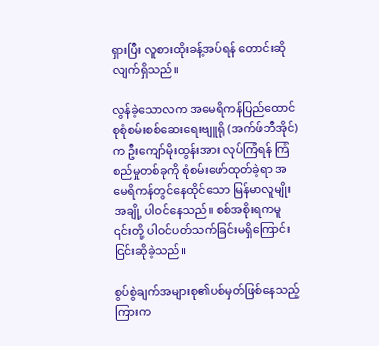ရှားပြီး လူစားထိုးခန့်အပ်ရန် တောင်းဆိုလျက်ရှိသည်။

လွန်ခဲ့သောလက အမေရိကန်ပြည်ထောင်စုစုံစမ်းစစ်ဆေးရေးဗျူရို (အက်ဖ်ဘီအိုင်)က ဦးကျော်မိုးထွန်းအား လုပ်ကြံရန် ကြံစည်မှုတစ်ခုကို စုံစမ်းဖော်ထုတ်ခဲ့ရာ အမေရိကန်တွင်နေထိုင်သော မြန်မာလူမျိုးအချို့ ပါဝင်နေသည်။ စစ်အစိုးရကမူ ၎င်းတို့ ပါဝင်ပတ်သက်ခြင်းမရှိကြောင်း ငြင်းဆိုခဲ့သည်။

စွပ်စွဲချက်အများစု၏ပစ်မှတ်ဖြစ်နေသည့်ကြားက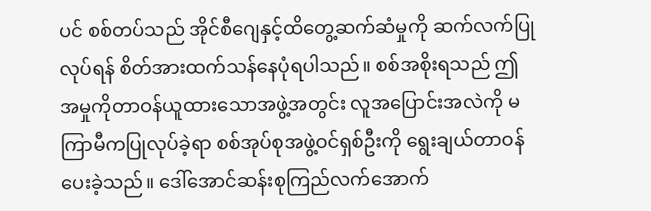ပင် စစ်တပ်သည် အိုင်စီဂျေနှင့်ထိတွေ့ဆက်ဆံမှုကို ဆက်လက်ပြုလုပ်ရန် စိတ်အားထက်သန်နေပုံရပါသည်။ စစ်အစိုးရသည် ဤအမှုကိုတာဝန်ယူထားသောအဖွဲ့အတွင်း လူအပြောင်းအလဲကို မကြာမီကပြုလုပ်ခဲ့ရာ စစ်အုပ်စုအဖွဲ့ဝင်ရှစ်ဦးကို ရွေးချယ်တာဝန်ပေးခဲ့သည်။ ဒေါ်အောင်ဆန်းစုကြည်လက်အောက်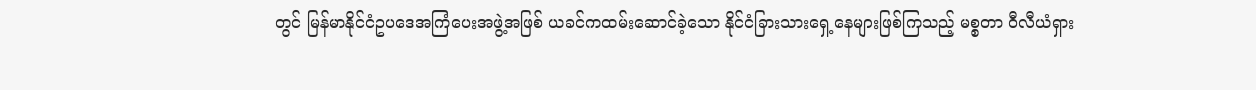တွင် မြန်မာနိုင်ငံဥပဒေအကြံပေးအဖွဲ့အဖြစ် ယခင်ကထမ်းဆောင်ခဲ့သော နိုင်ငံခြားသားရှေ့နေများဖြစ်ကြသည့် မစ္စတာ ဝီလီယံရှား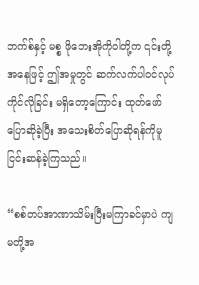ဘက်စ်နှင့် မစ္စ ဖိုဘေးအိုကိုဝါတို့က ၎င်းတို့အနေဖြင့် ဤအမှုတွင် ဆက်လက်ပါဝင်လုပ်ကိုင်လိုခြင်း မရှိတော့ကြောင်း ထုတ်ဖော်ပြောဆိုခဲ့ပြီး အသေးစိတ်ပြောဆိုရန်ကိုမူ ငြင်းဆန်ခဲ့ကြသည်။

“စစ်တပ်အာဏာသိမ်းပြီးမကြာခင်မှာပဲ ကျမတို့အ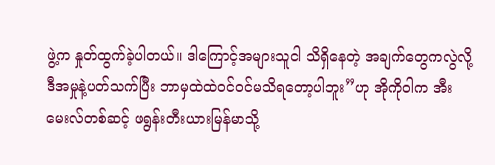ဖွဲ့က နှုတ်ထွက်ခဲ့ပါတယ်။ ဒါကြောင့်အများသူငါ သိရှိနေတဲ့ အချက်တွေကလွဲလို့ ဒီအမှုနဲ့ပတ်သက်ပြီး ဘာမှထဲထဲဝင်ဝင်မသိရတော့ပါဘူး”ဟု အိုကိုဝါက အီးမေးလ်တစ်ဆင့် ဖရွန်းတီးယားမြန်မာသို့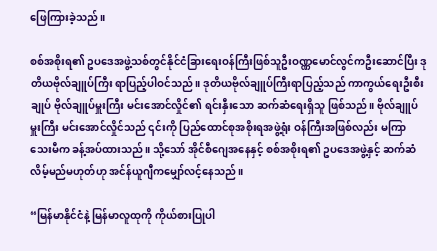ဖြေကြားခဲ့သည်။

စစ်အစိုးရ၏ ဥပဒေအဖွဲ့သစ်တွင်နိုင်ငံခြားရေးဝန်ကြီးဖြစ်သူဦးဝဏ္ဏမောင်လွင်ကဦးဆောင်ပြီး ဒုတိယဗိုလ်ချူပ်ကြီး ရာပြည့်ပါဝင်သည်။ ဒုတိယဗိုလ်ချူပ်ကြီးရာပြည့်သည် ကာကွယ်ရေးဦးစီးချုပ် ဗိုလ်ချူပ်မှူးကြီး မင်းအောင်လှိုင်၏ ရင်းနှီးသော ဆက်ဆံရေးရှိသူ ဖြစ်သည်။ ဗိုလ်ချူပ်မှူးကြီး မင်းအောင်လှိုင်သည် ၎င်းကို ပြည်ထောင်စုအစိုးရအဖွဲ့ရုံး ဝန်ကြီးအဖြစ်လည်း မကြာသေးမီက ခန့်အပ်ထားသည်။ သို့သော် အိုင်စီဂျေအနေနှင့် စစ်အစိုးရ၏ ဥပဒေအဖွဲ့နှင့် ဆက်ဆံလိမ့်မည်မဟုတ်ဟု အင်န်ယူဂျီကမျှော်လင့်နေသည်။

“မြန်မာနိုင်ငံနဲ့ မြန်မာလူထုကို ကိုယ်စားပြုပါ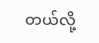တယ်လို့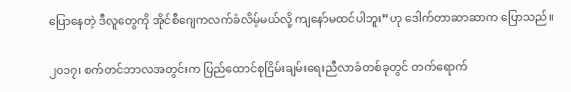ပြောနေတဲ့ ဒီလူတွေကို အိုင်စီဂျေကလက်ခံလိမ့်မယ်လို့ ကျနော်မထင်ပါဘူး”ဟု ဒေါက်တာဆာဆာက ပြောသည်။

၂၀၁၇၊ စက်တင်ဘာလအတွင်းက ပြည်ထောင်စုငြိမ်းချမ်းရေးညီလာခံတစ်ခုတွင် တက်ရောက်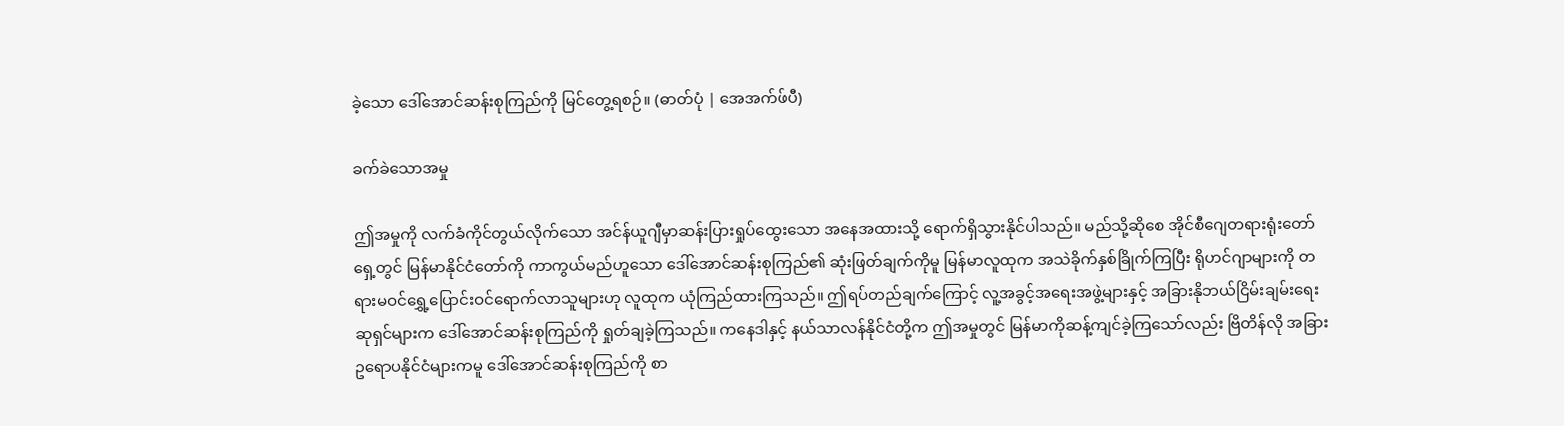ခဲ့သော ဒေါ်အောင်ဆန်းစုကြည်ကို မြင်တွေ့ရစဉ်။ (ဓာတ်ပုံ | အေအက်ဖ်ပီ)

ခက်ခဲသောအမှု

ဤအမှုကို လက်ခံကိုင်တွယ်လိုက်သော အင်န်ယူဂျီမှာဆန်းပြားရှုပ်ထွေးသော အနေအထားသို့ ရောက်ရှိသွားနိုင်ပါသည်။ မည်သို့ဆိုစေ အိုင်စီဂျေတရားရုံးတော်ရှေ့တွင် မြန်မာနိုင်ငံတော်ကို ကာကွယ်မည်ဟူသော ဒေါ်အောင်ဆန်းစုကြည်၏ ဆုံးဖြတ်ချက်ကိုမူ မြန်မာလူထုက အသဲခိုက်နှစ်ခြိုက်ကြပြီး ရိုဟင်ဂျာများကို တရားမဝင်ရွှေ့ပြောင်းဝင်ရောက်လာသူများဟု လူထုက ယုံကြည်ထားကြသည်။ ဤရပ်တည်ချက်ကြောင့် လူ့အခွင့်အရေးအဖွဲ့များနှင့် အခြားနိုဘယ်ငြိမ်းချမ်းရေး ဆုရှင်များက ဒေါ်အောင်ဆန်းစုကြည်ကို ရှုတ်ချခဲ့ကြသည်။ ကနေဒါနှင့် နယ်သာလန်နိုင်ငံတို့က ဤအမှုတွင် မြန်မာကိုဆန့်ကျင်ခဲ့ကြသော်လည်း ဗြိတိန်လို အခြားဥရောပနိုင်ငံများကမူ ဒေါ်အောင်ဆန်းစုကြည်ကို စာ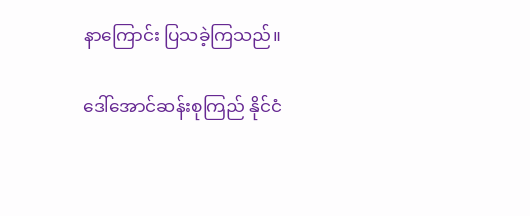နာကြောင်း ပြသခဲ့ကြသည်။

ဒေါ်အောင်ဆန်းစုကြည် နိုင်ငံ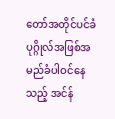တော်အတိုင်ပင်ခံပုဂ္ဂိုလ်အဖြစ်အမည်ခံပါဝင်နေသည့် အင်န်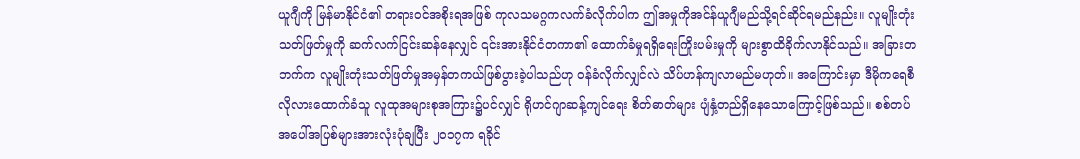ယူဂျီကို မြန်မာနိုင်ငံ၏ တရားဝင်အစိုးရအဖြစ် ကုလသမဂ္ဂကလက်ခံလိုက်ပါက ဤအမှုကိုအင်န်ယူဂျီမည်သို့ရင်ဆိုင်ရမည်နည်း။ လူမျိုးတုံးသတ်ဖြတ်မှုကို ဆက်လက်ငြင်းဆန်နေလျှင် ၎င်းအားနိုင်ငံတကာ၏ ထောက်ခံမှုရရှိရေးကြိုးပမ်းမှုကို များစွာထိခိုက်လာနိုင်သည်။ အခြားတဘက်က လူမျိုးတုံးသတ်ဖြတ်မှုအမှန်တကယ်ဖြစ်ပွားခဲ့ပါသည်ဟု ဝန်ခံလိုက်လျှင်လဲ သိပ်ဟန်ကျလာမည်မဟုတ်။ အကြောင်းမှာ ဒီမိုကရေစီလိုလားထောက်ခံသူ လူထုအများစုအကြား၌ပင်လျှင် ရိုဟင်ဂျာဆန့်ကျင်ရေး စိတ်ဓာတ်များ ပျံနှံ့တည်ရှိနေသောကြောင့်ဖြစ်သည်။ စစ်တပ်အပေါ်အပြစ်များအားလုံးပုံချပြီး ၂၀၁၇က ရခိုင်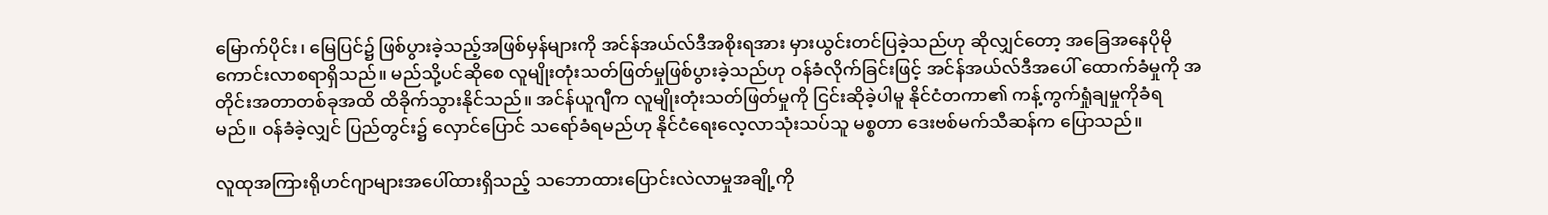မြောက်ပိုင်း၊ မြေပြင်၌ ဖြစ်ပွားခဲ့သည့်အဖြစ်မှန်များကို အင်န်အယ်လ်ဒီအစိုးရအား မှားယွင်းတင်ပြခဲ့သည်ဟု ဆိုလျှင်တော့ အခြေအနေပိုမို ကောင်းလာစရာရှိသည်။ မည်သို့ပင်ဆိုစေ လူမျိုးတုံးသတ်ဖြတ်မှုဖြစ်ပွားခဲ့သည်ဟု ဝန်ခံလိုက်ခြင်းဖြင့် အင်န်အယ်လ်ဒီအပေါ် ထောက်ခံမှုကို အတိုင်းအတာတစ်ခုအထိ ထိခိုက်သွားနိုင်သည်။ အင်န်ယူဂျီက လူမျိုးတုံးသတ်ဖြတ်မှုကို ငြင်းဆိုခဲ့ပါမူ နိုင်ငံတကာ၏ ကန့်ကွက်ရှုံချမှုကိုခံရမည်။ ဝန်ခံခဲ့လျှင် ပြည်တွင်း၌ လှောင်ပြောင် သရော်ခံရမည်ဟု နိုင်ငံရေးလေ့လာသုံးသပ်သူ မစ္စတာ ဒေးဗစ်မက်သီဆန်က ပြောသည်။

လူထုအကြားရိုဟင်ဂျာများအပေါ်ထားရှိသည့် သဘောထားပြောင်းလဲလာမှုအချို့ကို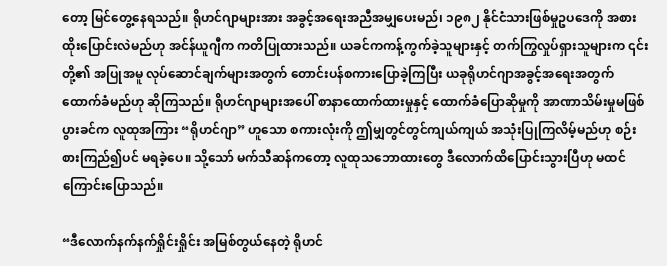တော့ မြင်တွေ့နေရသည်။ ရိုဟင်ဂျာများအား အခွင့်အရေးအညီအမျှပေးမည်၊ ၁၉၈၂ နိုင်ငံသားဖြစ်မှုဥပဒေကို အစားထိုးပြောင်းလဲမည်ဟု အင်န်ယူဂျီက ကတိပြုထားသည်။ ယခင်ကကန့်ကွက်ခဲ့သူများနှင့် တက်ကြွလှုပ်ရှားသူများက ၎င်းတို့၏ အပြုအမူ လုပ်ဆောင်ချက်များအတွက် တောင်းပန်စကားပြောခဲ့ကြပြီး ယခုရိုဟင်ဂျာအခွင့်အရေးအတွက် ထောက်ခံမည်ဟု ဆိုကြသည်။ ရိုဟင်ဂျာများအပေါ် စာနာထောက်ထားမှုနှင့် ထောက်ခံပြောဆိုမှုကို အာဏာသိမ်းမှုမဖြစ်ပွားခင်က လူထုအကြား “ရိုဟင်ဂျာ” ဟူသော စကားလုံးကို ဤမျှတွင်တွင်ကျယ်ကျယ် အသုံးပြုကြလိမ့်မည်ဟု စဉ်းစားကြည်၍ပင် မရခဲ့ပေ။ သို့သော် မက်သီဆန်ကတော့ လူထုသဘောထားတွေ ဒီလောက်ထိပြောင်းသွားပြီဟု မထင်ကြောင်းပြောသည်။

“ဒီလောက်နက်နက်ရှိုင်းရှိုင်း အမြစ်တွယ်နေတဲ့ ရိုဟင်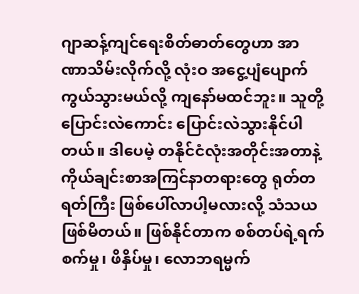ဂျာဆန့်ကျင်ရေးစိတ်ဓာတ်တွေဟာ အာဏာသိမ်းလိုက်လို့ လုံးဝ အငွေ့ပျံပျောက်ကွယ်သွားမယ်လို့ ကျနော်မထင်ဘူး။ သူတို့ ပြောင်းလဲကောင်း ပြောင်းလဲသွားနိုင်ပါတယ်။ ဒါပေမဲ့ တနိုင်ငံလုံးအတိုင်းအတာနဲ့ ကိုယ်ချင်းစာအကြင်နာတရားတွေ ရုတ်တရတ်ကြီး ဖြစ်ပေါ်လာပါ့မလားလို့ သံသယ ဖြစ်မိတယ်။ ဖြစ်နိုင်တာက စစ်တပ်ရဲ့ရက်စက်မှု၊ ဖိနှိပ်မှု၊ လောဘရမ္မက်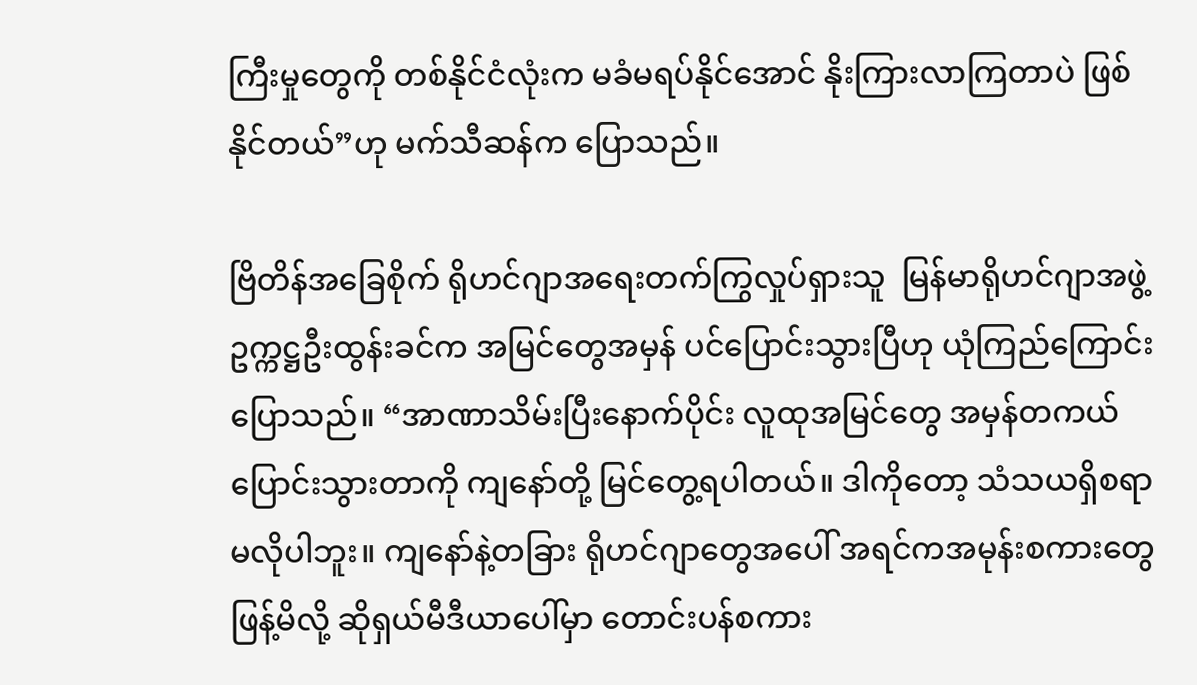ကြီးမှုတွေကို တစ်နိုင်ငံလုံးက မခံမရပ်နိုင်အောင် နိုးကြားလာကြတာပဲ ဖြစ်နိုင်တယ်”ဟု မက်သီဆန်က ပြောသည်။

ဗြိတိန်အခြေစိုက် ရိုဟင်ဂျာအရေးတက်ကြွလှုပ်ရှားသူ  မြန်မာရိုဟင်ဂျာအဖွဲ့ဥက္ကဋ္ဌဦးထွန်းခင်က အမြင်တွေအမှန် ပင်ပြောင်းသွားပြီဟု ယုံကြည်ကြောင်းပြောသည်။ “အာဏာသိမ်းပြီးနောက်ပိုင်း လူထုအမြင်တွေ အမှန်တကယ် ပြောင်းသွားတာကို ကျနော်တို့ မြင်တွေ့ရပါတယ်။ ဒါကိုတော့ သံသယရှိစရာ မလိုပါဘူး။ ကျနော်နဲ့တခြား ရိုဟင်ဂျာတွေအပေါ် အရင်ကအမုန်းစကားတွေဖြန့်မိလို့ ဆိုရှယ်မီဒီယာပေါ်မှာ တောင်းပန်စကား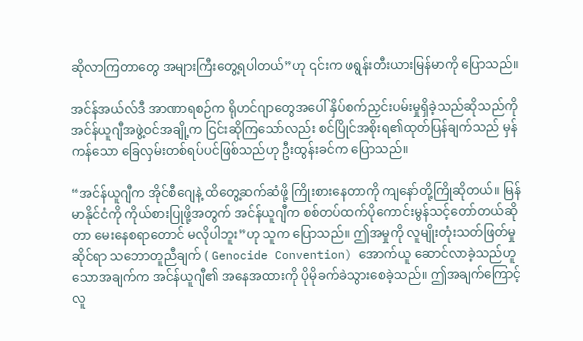ဆိုလာကြတာတွေ အများကြီးတွေ့ရပါတယ်”ဟု ၎င်းက ဖရွန်းတီးယားမြန်မာကို ပြောသည်။

အင်န်အယ်လ်ဒီ အာဏာရစဉ်က ရိုဟင်ဂျာတွေအပေါ် နှိပ်စက်ညှင်းပမ်းမှုရှိခဲ့သည်ဆိုသည်ကို အင်န်ယူဂျီအဖွဲ့ဝင်အချို့က ငြင်းဆိုကြသော်လည်း စင်ပြိုင်အစိုးရ၏ထုတ်ပြန်ချက်သည် မှန်ကန်သော ခြေလှမ်းတစ်ရပ်ပင်ဖြစ်သည်ဟု ဦးထွန်းခင်က ပြောသည်။

“အင်န်ယူဂျီက အိုင်စီဂျေနဲ့ ထိတွေ့ဆက်ဆံဖို့ ကြိုးစားနေတာကို ကျနော်တို့ကြိုဆိုတယ်။ မြန်မာနိုင်ငံကို ကိုယ်စားပြုဖို့အတွက် အင်န်ယူဂျီက စစ်တပ်ထက်ပိုကောင်းမွန်သင့်တော်တယ်ဆိုတာ မေးနေစရာတောင် မလိုပါဘူး”ဟု သူက ပြောသည်။ ဤအမှုကို လူမျိုးတုံးသတ်ဖြတ်မှုဆိုင်ရာ သဘောတူညီချက် ( Genocide Convention) အောက်ယူ ဆောင်လာခဲ့သည်ဟူသောအချက်က အင်န်ယူဂျီ၏ အနေအထားကို ပိုမိုခက်ခဲသွားစေခဲ့သည်။ ဤအချက်ကြောင့် လူ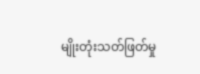မျိုးတုံးသတ်ဖြတ်မှု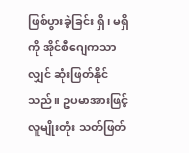ဖြစ်ပွားခဲ့ခြင်း ရှိ၊ မရှိကို အိုင်စီဂျေကသာလျှင် ဆုံးဖြတ်နိုင်သည်။ ဥပမာအားဖြင့် လူမျိုးတုံး သတ်ဖြတ်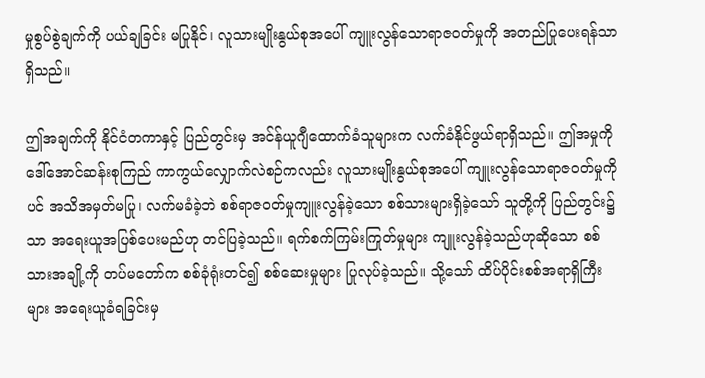မှုစွပ်စွဲချက်ကို ပယ်ချခြင်း မပြုနိုင်၊ လူသားမျိုးနွယ်စုအပေါ် ကျူးလွန်သောရာဇဝတ်မှုကို အတည်ပြုပေးရန်သာရှိသည်။

ဤအချက်ကို နိုင်ငံတကာနှင့် ပြည်တွင်းမှ အင်န်ယူဂျီထောက်ခံသူများက လက်ခံနိုင်ဖွယ်ရာရှိသည်။ ဤအမှုကို ဒေါ်အောင်ဆန်းစုကြည် ကာကွယ်လျှောက်လဲစဉ်ကလည်း လူသားမျိုးနွယ်စုအပေါ် ကျူးလွန်သောရာဇဝတ်မှုကိုပင် အသိအမှတ်မပြု၊ လက်မခံခဲ့ဘဲ စစ်ရာဇဝတ်မှုကျူးလွန်ခဲ့သော စစ်သားများရှိခဲ့သော် သူတို့ကို ပြည်တွင်း၌သာ အရေးယူအပြစ်ပေးမည်ဟု တင်ပြခဲ့သည်။ ရက်စက်ကြမ်းကြုတ်မှုများ ကျူးလွန်ခဲ့သည်ဟုဆိုသော စစ်သားအချို့ကို တပ်မတော်က စစ်ခုံရုံးတင်၍ စစ်ဆေးမှုများ ပြုလုပ်ခဲ့သည်။ သို့သော် ထိပ်ပိုင်းစစ်အရာရှိကြီးများ အရေးယူခံရခြင်းမှ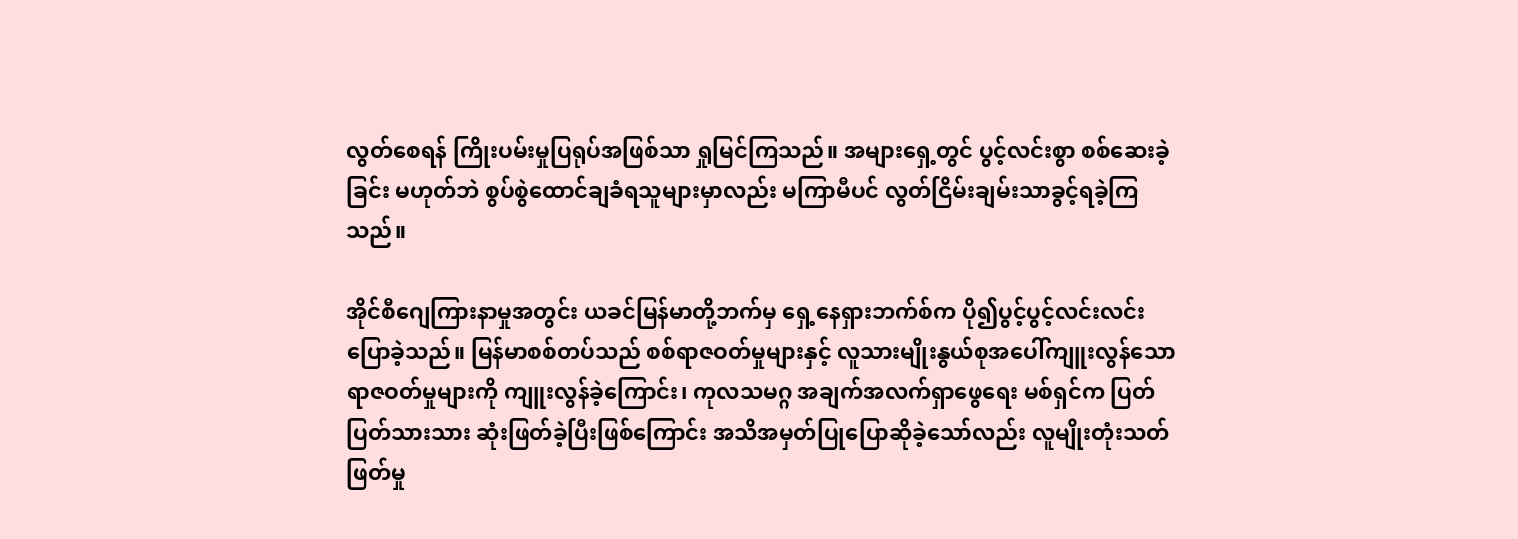လွတ်စေရန် ကြိုးပမ်းမှုပြရုပ်အဖြစ်သာ ရှုမြင်ကြသည်။ အများရှေ့တွင် ပွင့်လင်းစွာ စစ်ဆေးခဲ့ခြင်း မဟုတ်ဘဲ စွပ်စွဲထောင်ချခံရသူများမှာလည်း မကြာမီပင် လွတ်ငြိမ်းချမ်းသာခွင့်ရခဲ့ကြသည်။

အိုင်စီဂျေကြားနာမှုအတွင်း ယခင်မြန်မာတို့ဘက်မှ ရှေ့နေရှားဘက်စ်က ပို၍ပွင့်ပွင့်လင်းလင်းပြောခဲ့သည်။ မြန်မာစစ်တပ်သည် စစ်ရာဇဝတ်မှုများနှင့် လူသားမျိုးနွယ်စုအပေါ်ကျူးလွန်သောရာဇဝတ်မှုများကို ကျူးလွန်ခဲ့ကြောင်း၊ ကုလသမဂ္ဂ အချက်အလက်ရှာဖွေရေး မစ်ရှင်က ပြတ်ပြတ်သားသား ဆုံးဖြတ်ခဲ့ပြီးဖြစ်ကြောင်း အသိအမှတ်ပြုပြောဆိုခဲ့သော်လည်း လူမျိုးတုံးသတ်ဖြတ်မှု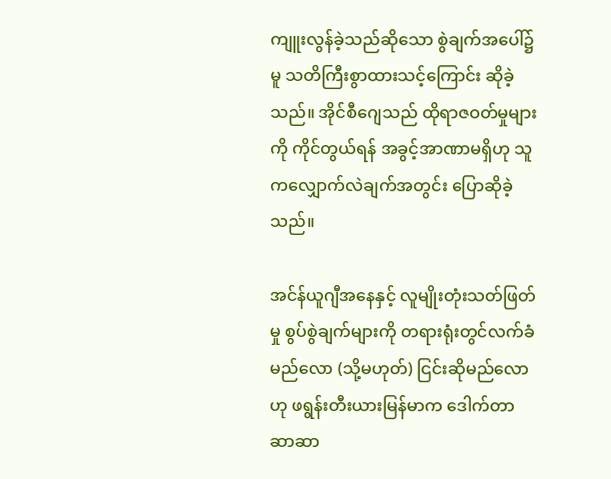ကျူးလွန်ခဲ့သည်ဆိုသော စွဲချက်အပေါ်၌မူ သတိကြီးစွာထားသင့်ကြောင်း ဆိုခဲ့သည်။ အိုင်စီဂျေသည် ထိုရာဇဝတ်မှုများကို ကိုင်တွယ်ရန် အခွင့်အာဏာမရှိဟု သူကလျှောက်လဲချက်အတွင်း ပြောဆိုခဲ့သည်။

အင်န်ယူဂျီအနေနှင့် လူမျိုးတုံးသတ်ဖြတ်မှု စွပ်စွဲချက်များကို တရားရုံးတွင်လက်ခံမည်လော (သို့မဟုတ်) ငြင်းဆိုမည်လောဟု ဖရွန်းတီးယားမြန်မာက ဒေါက်တာဆာဆာ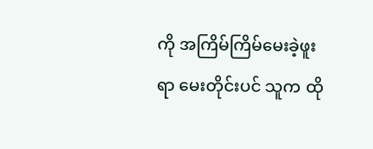ကို အကြိမ်ကြိမ်မေးခဲ့ဖူးရာ မေးတိုင်းပင် သူက ထို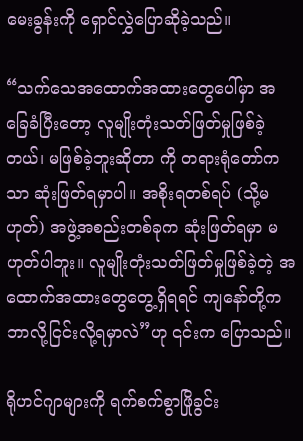မေးခွန်းကို ရှောင်လွှဲပြောဆိုခဲ့သည်။

“သက်သေအထောက်အထားတွေပေါ်မှာ အခြေခံပြီးတော့ လူမျိုးတုံးသတ်ဖြတ်မှုဖြစ်ခဲ့တယ်၊ မဖြစ်ခဲ့ဘူးဆိုတာ ကို တရားရုံတော်ကသာ ဆုံးဖြတ်ရမှာပါ။ အစိုးရတစ်ရပ် (သို့မဟုတ်) အဖွဲ့အစည်းတစ်ခုက ဆုံးဖြတ်ရမှာ မဟုတ်ပါဘူး။ လူမျိုးတုံးသတ်ဖြတ်မှုဖြစ်ခဲ့တဲ့ အထောက်အထားတွေတွေ့ရှိရရင် ကျနော်တို့က ဘာလို့ငြင်းလို့ရမှာလဲ”ဟု ၎င်းက ပြောသည်။

ရိုဟင်ဂျာများကို ရက်စက်စွာဖြိုခွင်း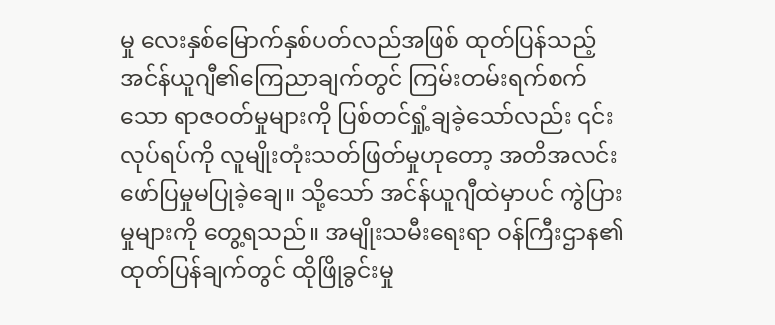မှု လေးနှစ်မြောက်နှစ်ပတ်လည်အဖြစ် ထုတ်ပြန်သည့် အင်န်ယူဂျီ၏ကြေညာချက်တွင် ကြမ်းတမ်းရက်စက်သော ရာဇဝတ်မှုများကို ပြစ်တင်ရှုံ့ချခဲ့သော်လည်း ၎င်းလုပ်ရပ်ကို လူမျိုးတုံးသတ်ဖြတ်မှုဟုတော့ အတိအလင်း ဖော်ပြမှုမပြုခဲ့ချေ။ သို့သော် အင်န်ယူဂျီထဲမှာပင် ကွဲပြားမှုများကို တွေ့ရသည်။ အမျိုးသမီးရေးရာ ဝန်ကြီးဌာန၏ ထုတ်ပြန်ချက်တွင် ထိုဖြိုခွင်းမှု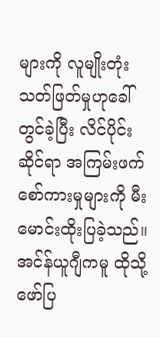များကို လူမျိုးတုံးသတ်ဖြတ်မှုဟုခေါ်တွင်ခဲ့ပြီး လိင်ပိုင်းဆိုင်ရာ အကြမ်းဖက်စော်ကားမှုများကို မီးမောင်းထိုးပြခဲ့သည်။ အင်န်ယူဂျီကမူ ထိုသို့ဖော်ပြ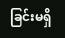ခြင်းမရှိ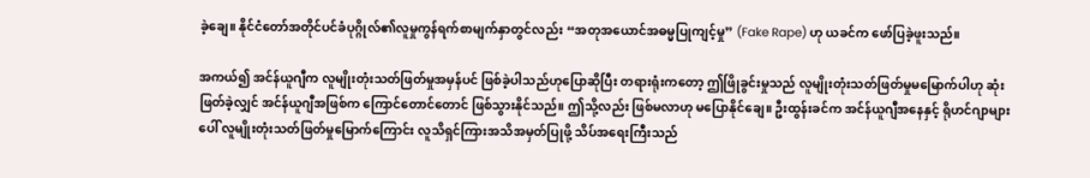ခဲ့ချေ။ နိုင်ငံတော်အတိုင်ပင်ခံပုဂ္ဂိုလ်၏လူမှုကွန်ရက်စာမျက်နှာတွင်လည်း “အတုအယောင်အဓမ္မပြုကျင့်မှု” (Fake Rape) ဟု ယခင်က ဖော်ပြခဲ့ဖူးသည်။

အကယ်၍ အင်န်ယူဂျီက လူမျိုးတုံးသတ်ဖြတ်မှုအမှန်ပင် ဖြစ်ခဲ့ပါသည်ဟုပြောဆိုပြီး တရားရုံးကတော့ ဤဖြိုခွင်းမှုသည် လူမျိုးတုံးသတ်ဖြတ်မှုမမြောက်ပါဟု ဆုံးဖြတ်ခဲ့လျှင် အင်န်ယူဂျီအဖြစ်က ကြောင်တောင်တောင် ဖြစ်သွားနိုင်သည်။ ဤသို့လည်း ဖြစ်မလာဟု မပြောနိုင်ချေ။ ဦးထွန်းခင်က အင်န်ယူဂျီအနေနှင့် ရိုဟင်ဂျာများပေါ် လူမျိုးတုံးသတ်ဖြတ်မှုမြောက်ကြောင်း လူသိရှင်ကြားအသိအမှတ်ပြုဖို့ သိပ်အရေးကြီးသည်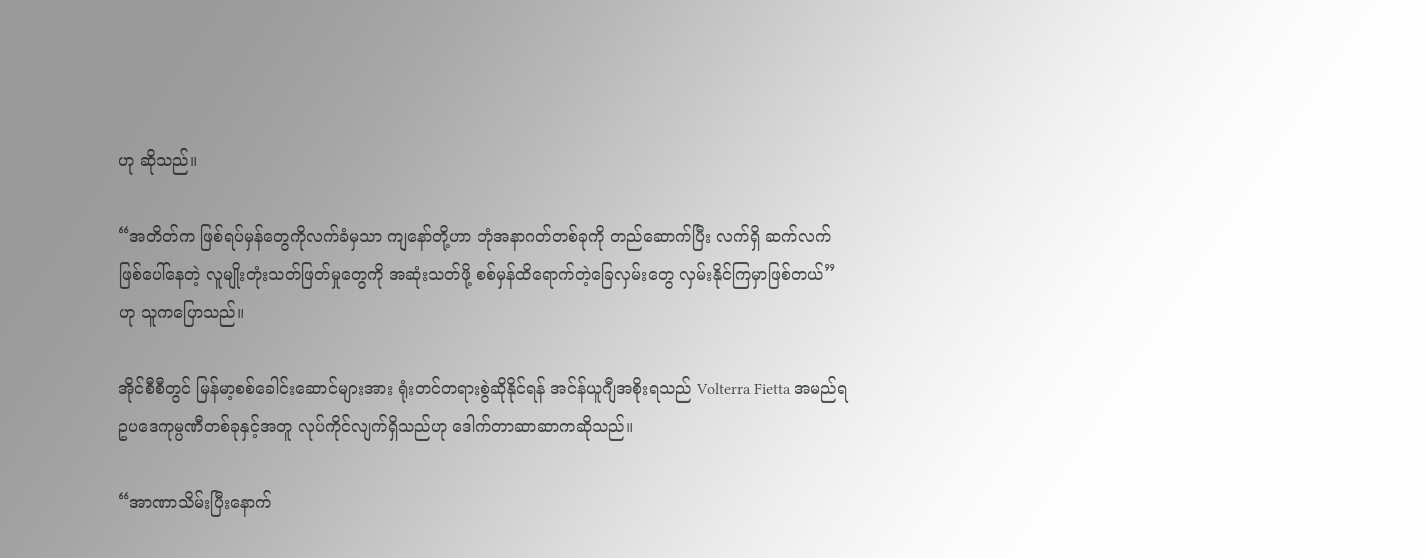ဟု ဆိုသည်။

“အတိတ်က ဖြစ်ရပ်မှန်တွေကိုလက်ခံမှသာ ကျနော်တို့ဟာ ဘုံအနာဂတ်တစ်ခုကို တည်ဆောက်ပြီး လက်ရှိ ဆက်လက်ဖြစ်ပေါ်နေတဲ့ လူမျိုးတုံးသတ်ဖြတ်မှုတွေကို အဆုံးသတ်ဖို့ စစ်မှန်ထိရောက်တဲ့ခြေလှမ်းတွေ လှမ်းနိုင်ကြမှာဖြစ်တယ်”ဟု သူကပြောသည်။

အိုင်စီစီတွင် မြန်မာ့စစ်ခေါင်းဆောင်များအား ရုံးတင်တရားစွဲဆိုနိုင်ရန် အင်န်ယူဂျီအစိုးရသည် Volterra Fietta အမည်ရ ဥပဒေကုမ္ပဏီတစ်ခုနှင့်အတူ လုပ်ကိုင်လျက်ရှိသည်ဟု ဒေါက်တာဆာဆာကဆိုသည်။

“အာဏာသိမ်းပြီးနောက်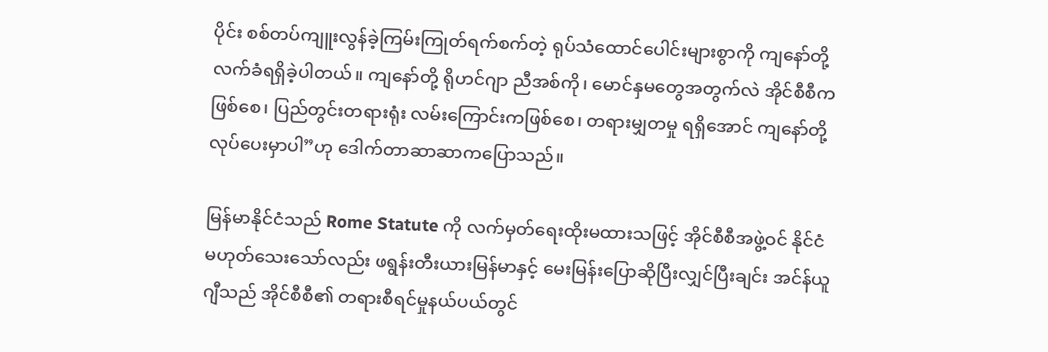ပိုင်း စစ်တပ်ကျူးလွန်ခဲ့ကြမ်းကြုတ်ရက်စက်တဲ့ ရုပ်သံထောင်ပေါင်းများစွာကို ကျနော်တို့ လက်ခံရရှိခဲ့ပါတယ်။ ကျနော်တို့ ရိုဟင်ဂျာ ညီအစ်ကို၊ မောင်နှမတွေအတွက်လဲ အိုင်စီစီကဖြစ်စေ၊ ပြည်တွင်းတရားရုံး လမ်းကြောင်းကဖြစ်စေ၊ တရားမျှတမှု ရရှိအောင် ကျနော်တို့လုပ်ပေးမှာပါ”ဟု ဒေါက်တာဆာဆာကပြောသည်။

မြန်မာနိုင်ငံသည် Rome Statute ကို လက်မှတ်ရေးထိုးမထားသဖြင့် အိုင်စီစီအဖွဲ့ဝင် နိုင်ငံမဟုတ်သေးသော်လည်း ဖရွန်းတီးယားမြန်မာနှင့် မေးမြန်းပြောဆိုပြီးလျှင်ပြီးချင်း အင်န်ယူဂျီသည် အိုင်စီစီ၏ တရားစီရင်မှုနယ်ပယ်တွင်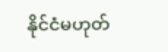နိုင်ငံမဟုတ်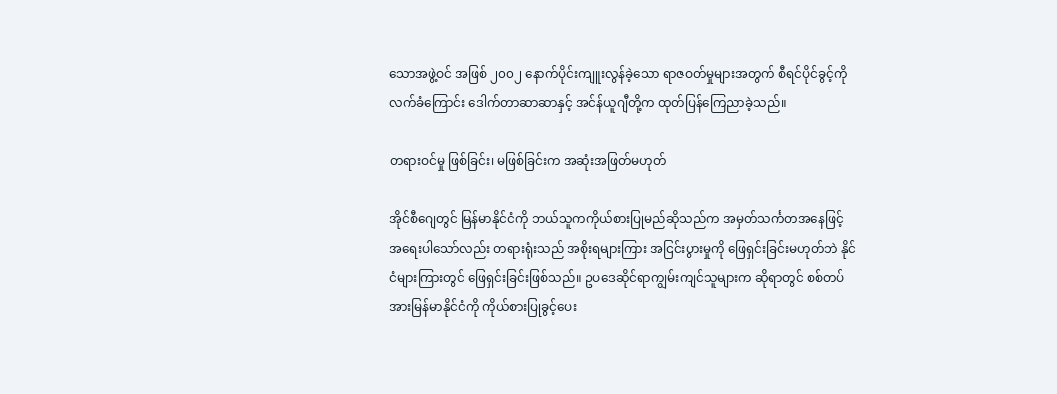သောအဖွဲ့ဝင် အဖြစ် ၂၀၀၂ နောက်ပိုင်းကျူးလွန်ခဲ့သော ရာဇဝတ်မှုများအတွက် စီရင်ပိုင်ခွင့်ကိုလက်ခံကြောင်း ဒေါက်တာဆာဆာနှင့် အင်န်ယူဂျီတို့က ထုတ်ပြန်ကြေညာခဲ့သည်။

တရားဝင်မှု ဖြစ်ခြင်း၊ မဖြစ်ခြင်းက အဆုံးအဖြတ်မဟုတ်

အိုင်စီဂျေတွင် မြန်မာနိုင်ငံကို ဘယ်သူကကိုယ်စားပြုမည်ဆိုသည်က အမှတ်သင်္ကတအနေဖြင့် အရေးပါသော်လည်း တရားရုံးသည် အစိုးရများကြား အငြင်းပွားမှုကို ဖြေရှင်းခြင်းမဟုတ်ဘဲ နိုင်ငံများကြားတွင် ဖြေရှင်းခြင်းဖြစ်သည်။ ဥပဒေဆိုင်ရာကျွမ်းကျင်သူများက ဆိုရာတွင် စစ်တပ်အားမြန်မာနိုင်ငံကို ကိုယ်စားပြုခွင့်ပေး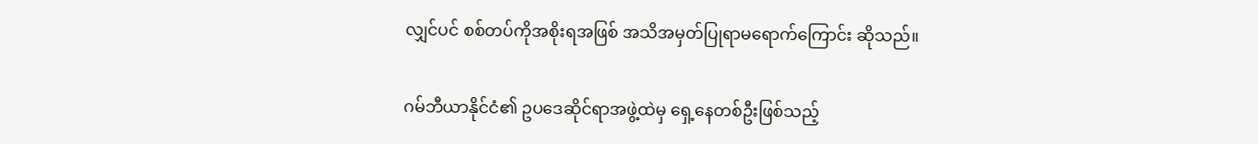လျှင်ပင် စစ်တပ်ကိုအစိုးရအဖြစ် အသိအမှတ်ပြုရာမရောက်ကြောင်း ဆိုသည်။

ဂမ်ဘီယာနိုင်ငံ၏ ဥပဒေဆိုင်ရာအဖွဲ့ထဲမှ ရှေ့နေတစ်ဦးဖြစ်သည့်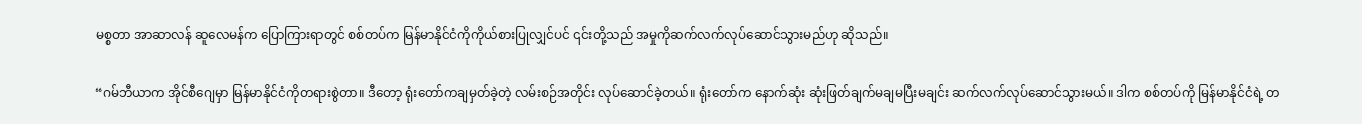မစ္စတာ အာဆာလန် ဆူလေမန်က ပြောကြားရာတွင် စစ်တပ်က မြန်မာနိုင်ငံကိုကိုယ်စားပြုလျှင်ပင် ၎င်းတို့သည် အမှုကိုဆက်လက်လုပ်ဆောင်သွားမည်ဟု ဆိုသည်။

“ဂမ်ဘီယာက အိုင်စီဂျေမှာ မြန်မာနိုင်ငံကိုတရားစွဲတာ။ ဒီတော့ ရုံးတော်ကချမှတ်ခဲ့တဲ့ လမ်းစဉ်အတိုင်း လုပ်ဆောင်ခဲ့တယ်။ ရုံးတော်က နောက်ဆုံး ဆုံးဖြတ်ချက်မချမပြီးမချင်း ဆက်လက်လုပ်ဆောင်သွားမယ်။ ဒါက စစ်တပ်ကို မြန်မာနိုင်ငံရဲ့ တ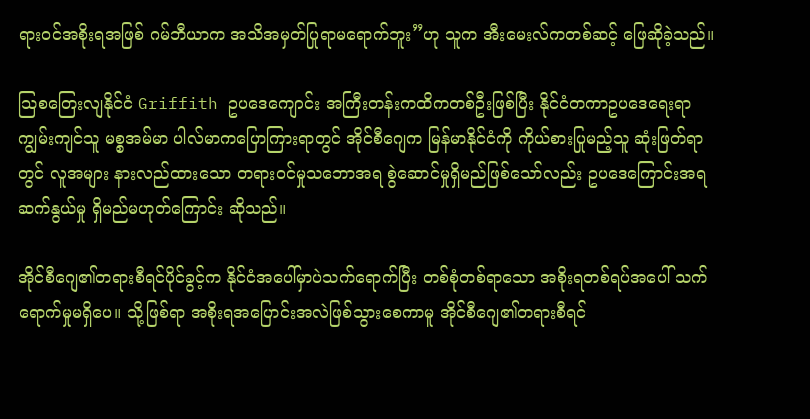ရားဝင်အစိုးရအဖြစ် ဂမ်ဘီယာက အသိအမှတ်ပြုရာမရောက်ဘူး”ဟု သူက အီးမေးလ်ကတစ်ဆင့် ဖြေဆိုခဲ့သည်။

သြစတြေးလျနိုင်ငံ Griffith ဥပဒေကျောင်း အကြီးတန်းကထိကတစ်ဦးဖြစ်ပြီး နိုင်ငံတကာဥပဒေရေးရာကျွမ်းကျင်သူ မစ္စအမ်မာ ပါလ်မာကပြောကြားရာတွင် အိုင်စီဂျေက မြန်မာနိုင်ငံကို ကိုယ်စားပြုမည့်သူ ဆုံးဖြတ်ရာတွင် လူအများ နားလည်ထားသော တရားဝင်မှုသဘောအရ စွဲဆောင်မှုရှိမည်ဖြစ်သော်လည်း ဥပဒေကြောင်းအရ ဆက်နွယ်မှု ရှိမည်မဟုတ်ကြောင်း ဆိုသည်။

အိုင်စီဂျေ၏တရားစီရင်ပိုင်ခွင့်က နိုင်ငံအပေါ်မှာပဲသက်ရောက်ပြီး တစ်စုံတစ်ရာသော အစိုးရတစ်ရပ်အပေါ် သက်ရောက်မှုမရှိပေ။ သို့ဖြစ်ရာ အစိုးရအပြောင်းအလဲဖြစ်သွားစေကာမူ အိုင်စီဂျေ၏တရားစီရင်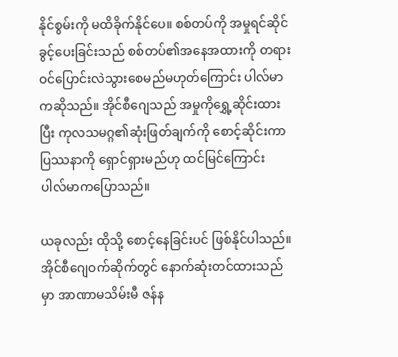နိုင်စွမ်းကို မထိခိုက်နိုင်ပေ။ စစ်တပ်ကို အမှုရင်ဆိုင်ခွင့်ပေးခြင်းသည် စစ်တပ်၏အနေအထားကို တရားဝင်ပြောင်းလဲသွားစေမည်မဟုတ်ကြောင်း ပါလ်မာကဆိုသည်။ အိုင်စီဂျေသည် အမှုကိုရွှေ့ဆိုင်းထားပြီး ကုလသမဂ္ဂ၏ဆုံးဖြတ်ချက်ကို စောင့်ဆိုင်းကာပြဿနာကို ရှောင်ရှားမည်ဟု ထင်မြင်ကြောင်း ပါလ်မာကပြောသည်။

ယခုလည်း ထိုသို့ စောင့်နေခြင်းပင် ဖြစ်နိုင်ပါသည်။ အိုင်စီဂျေဝက်ဆိုက်တွင် နောက်ဆုံးတင်ထားသည်မှာ အာဏာမသိမ်းမီ ဇန်န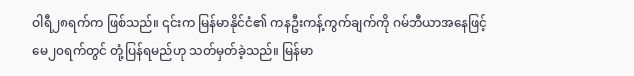ဝါရီ၂၈ရက်က ဖြစ်သည်။ ၎င်းက မြန်မာနိုင်ငံ၏ ကနဦးကန့်ကွက်ချက်ကို ဂမ်ဘီယာအနေဖြင့် မေ၂၀ရက်တွင် တုံ့ပြန်ရမည်ဟု သတ်မှတ်ခဲ့သည်။ မြန်မာ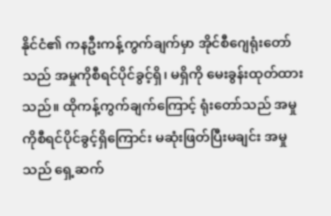နိုင်ငံ၏ ကနဦးကန့်ကွက်ချက်မှာ အိုင်စီဂျေရုံးတော်သည် အမှုကိုစီရင်ပိုင်ခွင့်ရှိ၊ မရှိကို မေးခွန်းထုတ်ထားသည်။ ထိုကန့်ကွက်ချက်ကြောင့် ရုံးတော်သည် အမှုကိုစီရင်ပိုင်ခွင့်ရှိကြောင်း မဆုံးဖြတ်ပြီးမချင်း အမှုသည် ရှေ့ဆက်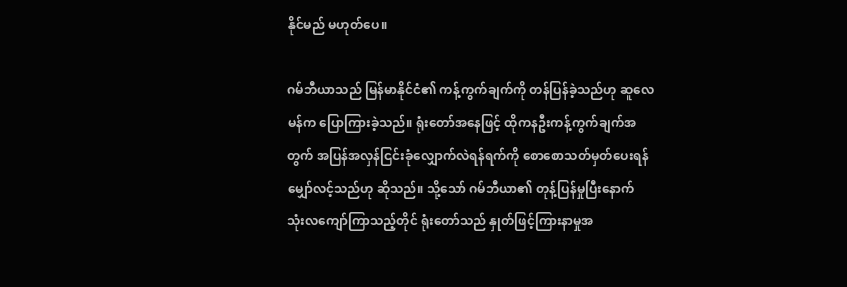နိုင်မည် မဟုတ်ပေ။

ဂမ်ဘီယာသည် မြန်မာနိုင်ငံ၏ ကန့်ကွက်ချက်ကို တန်ပြန်ခဲ့သည်ဟု ဆူလေမန်က ပြောကြားခဲ့သည်။ ရုံးတော်အနေဖြင့် ထိုကနဦးကန့်ကွက်ချက်အတွက် အပြန်အလှန်ငြင်းခုံလျှောက်လဲရန်ရက်ကို စောစောသတ်မှတ်ပေးရန် မျှော်လင့်သည်ဟု ဆိုသည်။ သို့သော် ဂမ်ဘီယာ၏ တုန့်ပြန်မှုပြီးနောက် သုံးလကျော်ကြာသည့်တိုင် ရုံးတော်သည် နှုတ်ဖြင့်ကြားနာမှုအ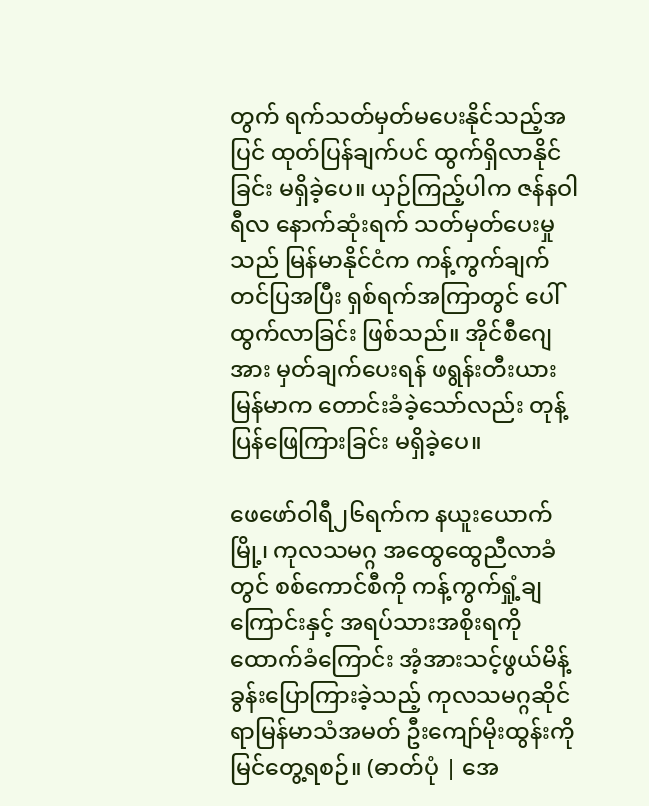တွက် ရက်သတ်မှတ်မပေးနိုင်သည့်အပြင် ထုတ်ပြန်ချက်ပင် ထွက်ရှိလာနိုင်ခြင်း မရှိခဲ့ပေ။ ယှဉ်ကြည့်ပါက ဇန်နဝါရီလ နောက်ဆုံးရက် သတ်မှတ်ပေးမှုသည် မြန်မာနိုင်ငံက ကန့်ကွက်ချက်တင်ပြအပြီး ရှစ်ရက်အကြာတွင် ပေါ်ထွက်လာခြင်း ဖြစ်သည်။ အိုင်စီဂျေအား မှတ်ချက်ပေးရန် ဖရွန်းတီးယားမြန်မာက တောင်းခံခဲ့သော်လည်း တုန့်ပြန်ဖြေကြားခြင်း မရှိခဲ့ပေ။

ဖေဖော်ဝါရီ၂၆ရက်က နယူးယောက်မြို့၊ ကုလသမဂ္ဂ အထွေထွေညီလာခံတွင် စစ်ကောင်စီကို ကန့်ကွက်ရှုံ့ချကြောင်းနှင့် အရပ်သားအစိုးရကို ထောက်ခံကြောင်း အံ့အားသင့်ဖွယ်မိန့်ခွန်းပြောကြားခဲ့သည့် ကုလသမဂ္ဂဆိုင်ရာမြန်မာသံအမတ် ဦးကျော်မိုးထွန်းကို မြင်တွေ့ရစဉ်။ (ဓာတ်ပုံ | အေ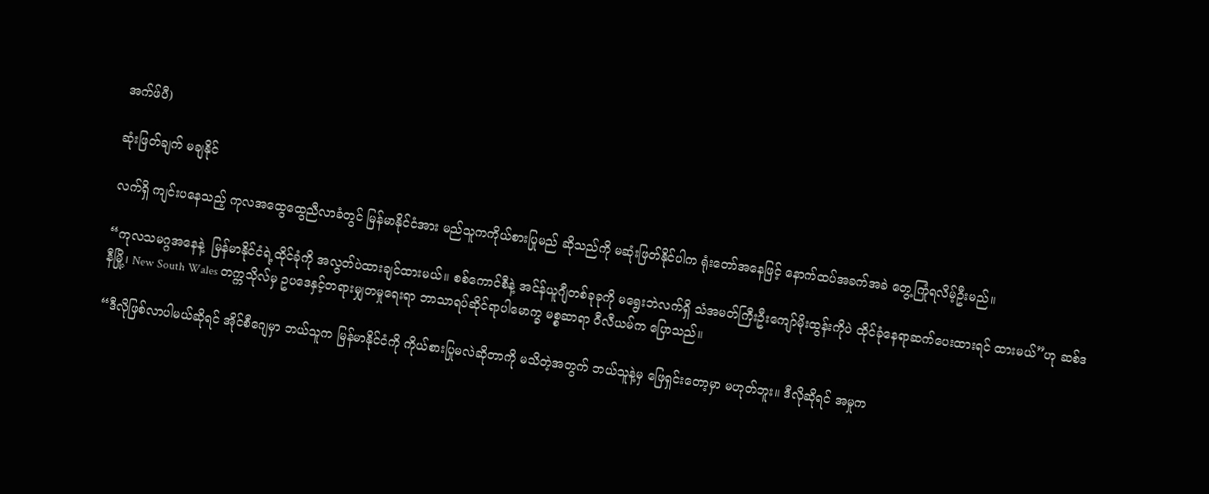အက်ဖ်ပီ)

ဆုံးဖြတ်ချက် မချနိုင်

လက်ရှိ ကျင်းပနေသည့် ကုလအထွေထွေညီလာခံတွင် မြန်မာနိုင်ငံအား မည်သူကကိုယ်စားပြုမည် ဆိုသည်ကို မဆုံးဖြတ်နိုင်ပါက ရုံးတော်အနေဖြင့် နောက်ထပ်အခက်အခဲ တွေ့ကြုံရလိမ့်ဦးမည်။

“ကုလသမဂ္ဂအနေနဲ့  မြန်မာနိုင်ငံရဲ့ထိုင်ခုံကို အလွတ်ပဲထားချင်ထားမယ်။ စစ်ကောင်စီနဲ့ အင်န်ယူဂျီတစ်ခုခုကို မရွေးဘဲလက်ရှိ သံအမတ်ကြီးဦးကျော်မိုးထွန်းကိုပဲ ထိုင်ခုံနေရာဆက်ပေးထားရင် ထားမယ်”ဟု ဆစ်ဒနီမြို့၊ New South Wales တက္ကသိုလ်မှ ဥပဒေနှင့်တရားမျှတမှုရေးရာ ဘာသာရပ်ဆိုင်ရာပါမောက္ခ မစ္စဆာရာ ဝီလီယမ်က ပြောသည်။

“ဒီလိုဖြစ်လာပါမယ်ဆိုရင် အိုင်စီဂျေမှာ ဘယ်သူက မြန်မာနိုင်ငံကို ကိုယ်စားပြုမလဲဆိုတာကို မသိတဲ့အတွက် ဘယ်သူနဲ့မှ ဖြေရှင်းတော့မှာ မဟုတ်ဘူး။ ဒီလိုဆိုရင် အမှုက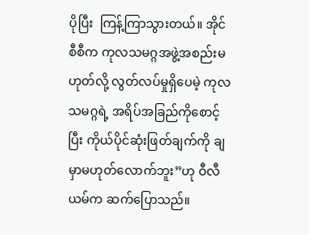ပိုပြီး  ကြန့်ကြာသွားတယ်။ အိုင်စီစီက ကုလသမဂ္ဂအဖွဲ့အစည်းမဟုတ်လို့ လွတ်လပ်မှုရှိပေမဲ့ ကုလသမဂ္ဂရဲ့ အရိပ်အခြည်ကိုစောင့်ပြီး ကိုယ်ပိုင်ဆုံးဖြတ်ချက်ကို ချမှာမဟုတ်လောက်ဘူး”ဟု ဝီလီယမ်က ဆက်ပြောသည်။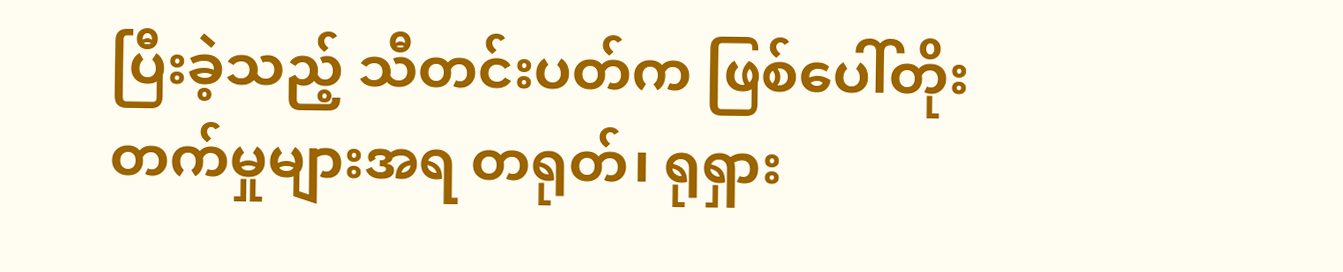ပြီးခဲ့သည့် သီတင်းပတ်က ဖြစ်ပေါ်တိုးတက်မှုများအရ တရုတ်၊ ရုရှား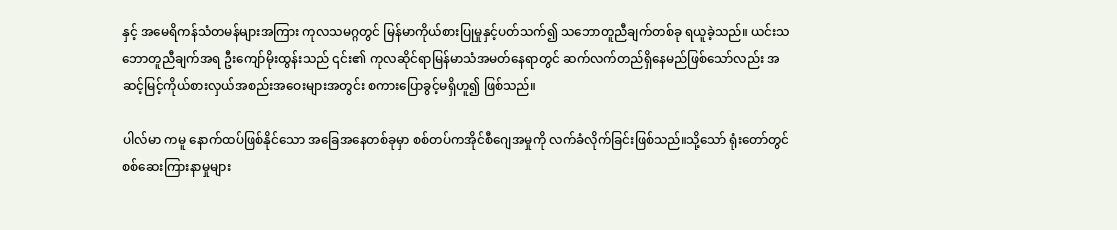နှင့် အမေရိကန်သံတမန်များအကြား ကုလသမဂ္ဂတွင် မြန်မာကိုယ်စားပြုမှုနှင့်ပတ်သက်၍ သဘောတူညီချက်တစ်ခု ရယူခဲ့သည်။ ယင်းသဘောတူညီချက်အရ ဦးကျော်မိုးထွန်းသည် ၎င်း၏ ကုလဆိုင်ရာမြန်မာသံအမတ်နေရာတွင် ဆက်လက်တည်ရှိနေမည်ဖြစ်သော်လည်း အဆင့်မြင့်ကိုယ်စားလှယ်အစည်းအဝေးများအတွင်း စကားပြောခွင့်မရှိဟူ၍ ဖြစ်သည်။

ပါလ်မာ ကမူ နောက်ထပ်ဖြစ်နိုင်သော အခြေအနေတစ်ခုမှာ စစ်တပ်ကအိုင်စီဂျေအမှုကို လက်ခံလိုက်ခြင်းဖြစ်သည်။သို့သော် ရုံးတော်တွင်စစ်ဆေးကြားနာမှုများ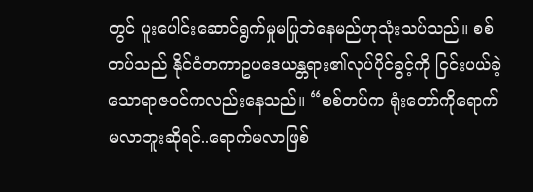တွင် ပူးပေါင်းဆောင်ရွက်မှုမပြုဘဲနေမည်ဟုသုံးသပ်သည်။ စစ်တပ်သည် နိုင်ငံတကာဥပဒေယန္တရား၏လုပ်ပိုင်ခွင့်ကို ငြင်းပယ်ခဲ့သောရာဇဝင်ကလည်းနေသည်။ “စစ်တပ်က ရုံးတော်ကိုရောက်မလာဘူးဆိုရင်..ရောက်မလာဖြစ်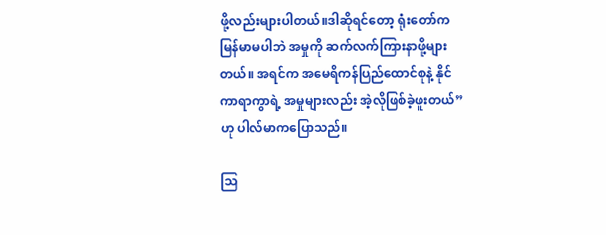ဖို့လည်းများပါတယ်။ဒါဆိုရင်တော့ ရုံးတော်က မြန်မာမပါဘဲ အမှုကို ဆက်လက်ကြားနာဖို့များတယ်။ အရင်က အမေရိကန်ပြည်ထောင်စုနဲ့ နိုင်ကာရာကွာရဲ့ အမှုများလည်း အဲ့လိုဖြစ်ခဲ့ဖူးတယ်” ဟု ပါလ်မာကပြောသည်။

သြ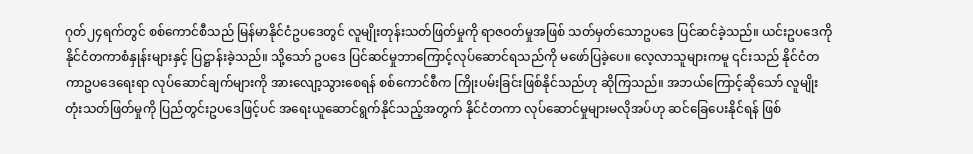ဂုတ်၂၄ရက်တွင် စစ်ကောင်စီသည် မြန်မာနိုင်ငံဥပဒေတွင် လူမျိုးတုန်းသတ်ဖြတ်မှုကို ရာဇဝတ်မှုအဖြစ် သတ်မှတ်သောဥပဒေ ပြင်ဆင်ခဲ့သည်။ ယင်းဥပဒေကို နိုင်ငံတကာစံနှုန်းများနှင့် ပြဋ္ဌာန်းခဲ့သည်။ သို့သော် ဥပဒေ ပြင်ဆင်မှုဘာကြောင့်လုပ်ဆောင်ရသည်ကို မဖော်ပြခဲ့ပေ။ လေ့လာသူများကမူ ၎င်းသည် နိုင်ငံတကာဥပဒေရေးရာ လုပ်ဆောင်ချက်များကို အားလျော့သွားစေရန် စစ်ကောင်စီက ကြိုးပမ်းခြင်းဖြစ်နိုင်သည်ဟု ဆိုကြသည်။ အဘယ်ကြောင့်ဆိုသော် လူမျိုးတုံးသတ်ဖြတ်မှုကို ပြည်တွင်းဥပဒေဖြင့်ပင် အရေးယူဆောင်ရွက်နိုင်သည့်အတွက် နိုင်ငံတကာ လုပ်ဆောင်မှုများမလိုအပ်ဟု ဆင်ခြေပေးနိုင်ရန် ဖြစ်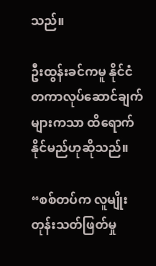သည်။

ဦးထွန်းခင်ကမူ နိုင်ငံတကာလုပ်ဆောင်ချက်များကသာ ထိရောက်နိုင်မည်ဟုဆိုသည်။

“စစ်တပ်က လူမျိုးတုန်းသတ်ဖြတ်မှု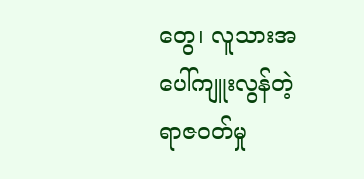တွေ၊ လူသားအပေါ်ကျူးလွန်တဲ့ရာဇဝတ်မှု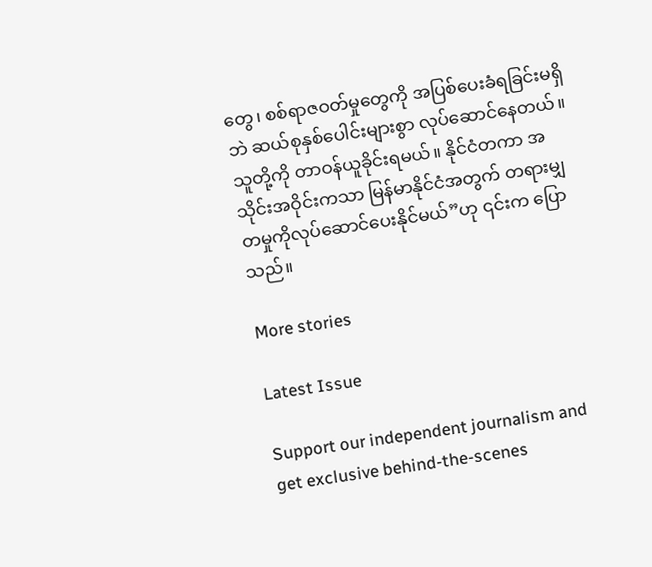တွေ၊ စစ်ရာဇဝတ်မှုတွေကို အပြစ်ပေးခံရခြင်းမရှိဘဲ ဆယ်စုနှစ်ပေါင်းများစွာ လုပ်ဆောင်နေတယ်။ သူတို့ကို တာဝန်ယူခိုင်းရမယ်။ နိုင်ငံတကာ အသိုင်းအဝိုင်းကသာ မြန်မာနိုင်ငံအတွက် တရားမျှတမှုကိုလုပ်ဆောင်ပေးနိုင်မယ်”ဟု ၎င်းက ပြောသည်။

More stories

Latest Issue

Support our independent journalism and get exclusive behind-the-scenes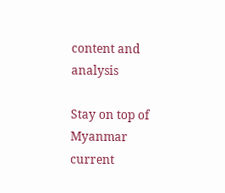content and analysis

Stay on top of Myanmar current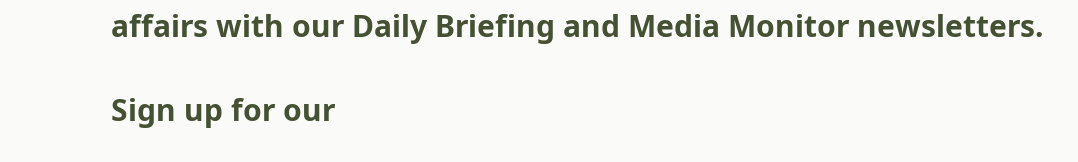affairs with our Daily Briefing and Media Monitor newsletters.

Sign up for our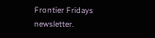Frontier Fridays newsletter.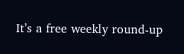It’s a free weekly round-up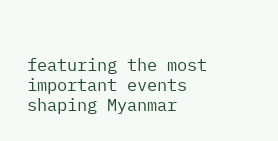featuring the most important events shaping Myanmar